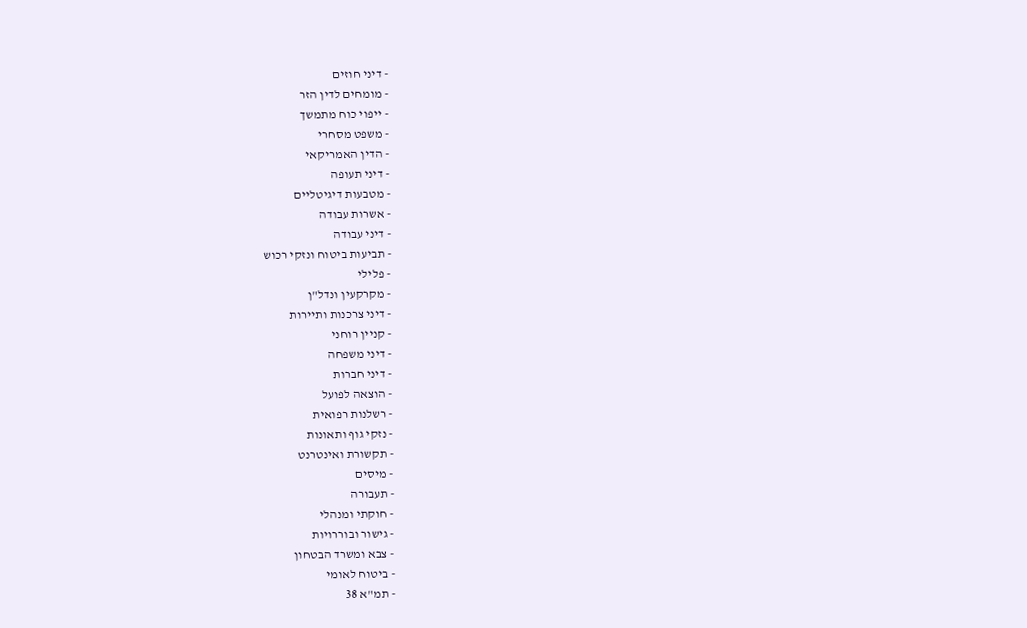- דיני חוזים
- מומחים לדין הזר
- ייפוי כוח מתמשך
- משפט מסחרי
- הדין האמריקאי
- דיני תעופה
- מטבעות דיגיטליים
- אשרות עבודה
- דיני עבודה
- תביעות ביטוח ונזקי רכוש
- פלילי
- מקרקעין ונדל"ן
- דיני צרכנות ותיירות
- קניין רוחני
- דיני משפחה
- דיני חברות
- הוצאה לפועל
- רשלנות רפואית
- נזקי גוף ותאונות
- תקשורת ואינטרנט
- מיסים
- תעבורה
- חוקתי ומנהלי
- גישור ובוררויות
- צבא ומשרד הבטחון
- ביטוח לאומי
- תמ"א 38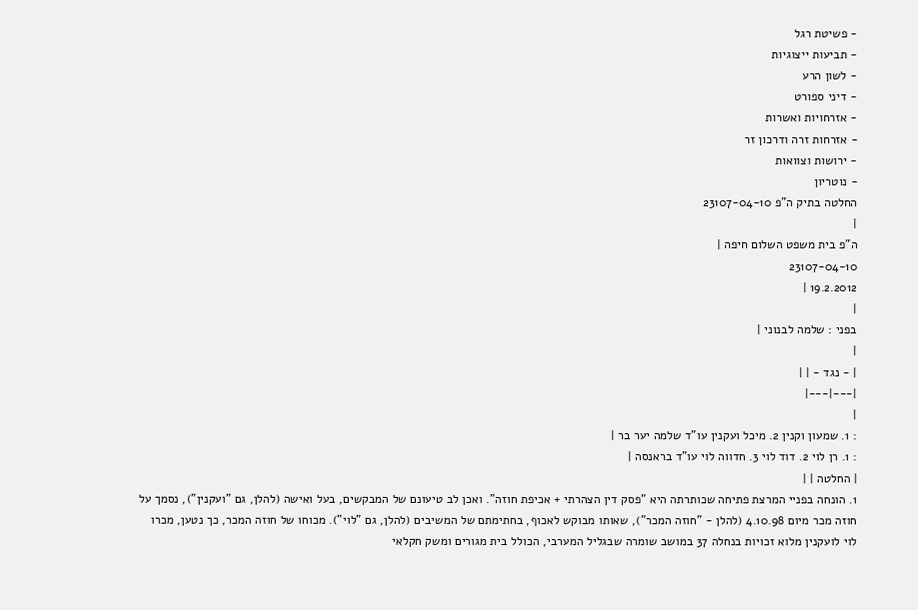- פשיטת רגל
- תביעות ייצוגיות
- לשון הרע
- דיני ספורט
- אזרחויות ואשרות
- אזרחות זרה ודרכון זר
- ירושות וצוואות
- נוטריון
החלטה בתיק ה"פ 23107-04-10
|
ה"פ בית משפט השלום חיפה |
23107-04-10
19.2.2012 |
|
בפני : שלמה לבנוני |
|
| - נגד - | |
|---|---|
|
: 1. שמעון וקנין 2. מיכל ועקנין עו"ד שלמה יער בר |
: 1. רן לוי 2. דוד לוי 3. חדווה לוי עו"ד בראנסה |
| החלטה | |
1. הונחה בפניי המרצת פתיחה שכותרתה היא "פסק דין הצהרתי + אכיפת חוזה". ואכן לב טיעונם של המבקשים, בעל ואישה (להלן, גם "ועקנין"), נסמך על חוזה מכר מיום 4.10.98 (להלן - "חוזה המכר"), שאותו מבוקש לאכוף, בחתימתם של המשיבים (להלן, גם "לוי"). מכוחו של חוזה המכר, כך נטען, מכרו לוי לועקנין מלוא זכויות בנחלה 37 במושב שומרה שבגליל המערבי, הכולל בית מגורים ומשק חקלאי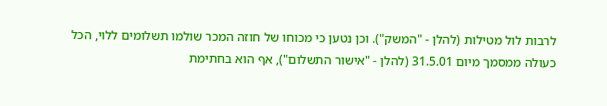לרבות לול מטילות (להלן - "המשק"). וכן נטען כי מכוחו של חוזה המכר שולמו תשלומים ללוי, הכל כעולה ממסמך מיום 31.5.01 (להלן - "אישור התשלום"), אף הוא בחתימת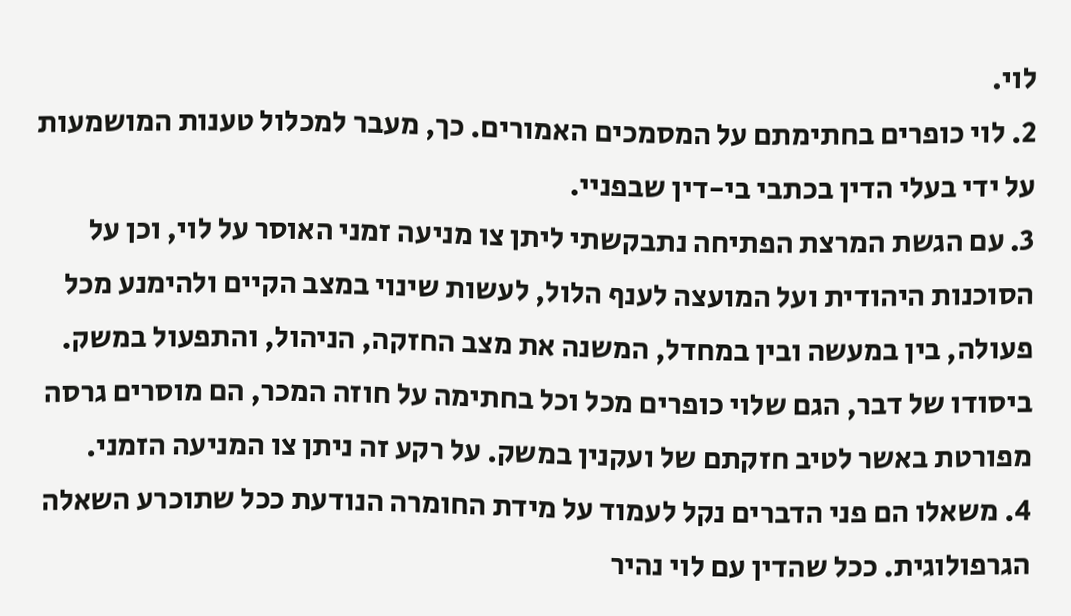לוי.
2. לוי כופרים בחתימתם על המסמכים האמורים. כך, מעבר למכלול טענות המושמעות על ידי בעלי הדין בכתבי בי-דין שבפניי.
3. עם הגשת המרצת הפתיחה נתבקשתי ליתן צו מניעה זמני האוסר על לוי, וכן על הסוכנות היהודית ועל המועצה לענף הלול, לעשות שינוי במצב הקיים ולהימנע מכל פעולה, בין במעשה ובין במחדל, המשנה את מצב החזקה, הניהול, והתפעול במשק. ביסודו של דבר, הגם שלוי כופרים מכל וכל בחתימה על חוזה המכר, הם מוסרים גרסה מפורטת באשר לטיב חזקתם של ועקנין במשק. על רקע זה ניתן צו המניעה הזמני.
4. משאלו הם פני הדברים נקל לעמוד על מידת החומרה הנודעת ככל שתוכרע השאלה הגרפולוגית. ככל שהדין עם לוי נהיר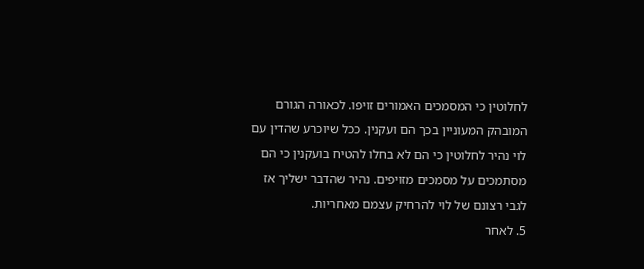לחלוטין כי המסמכים האמורים זויפו. לכאורה הגורם המובהק המעוניין בכך הם ועקנין. ככל שיוכרע שהדין עם לוי נהיר לחלוטין כי הם לא בחלו להטיח בועקנין כי הם מסתמכים על מסמכים מזויפים. נהיר שהדבר ישליך אז לגבי רצונם של לוי להרחיק עצמם מאחריות.
5. לאחר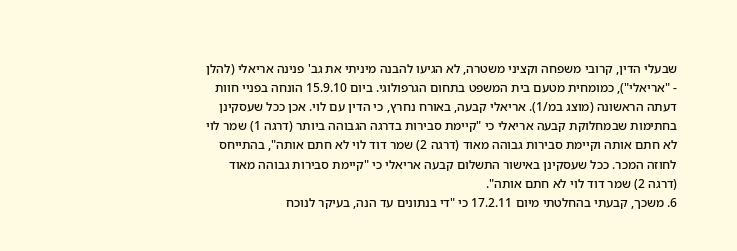שבעלי הדין, קרובי משפחה וקציני משטרה, לא הגיעו להבנה מיניתי את גב' פנינה אריאלי (להלן - "אריאלי"), כמומחית מטעם בית המשפט בתחום הגרפולוגי. ביום 15.9.10 הונחה בפניי חוות דעתה הראשונה (מוצג במ/1). אריאלי קבעה, באורח נחרץ, כי הדין עם לוי. אכן ככל שעסקינן בחתימות שבמחלוקת קבעה אריאלי כי "קיימת סבירות בדרגה הגבוהה ביותר (דרגה 1) שמר לוי לא חתם אותה וקיימת סבירות גבוהה מאוד (דרגה 2) שמר דוד לוי לא חתם אותה", בהתייחס לחוזה המכר. ככל שעסקינן באישור התשלום קבעה אריאלי כי "קיימת סבירות גבוהה מאוד (דרגה 2) שמר דוד לוי לא חתם אותה".
6. משכך, קבעתי בהחלטתי מיום 17.2.11 כי "די בנתונים עד הנה, בעיקר לנוכח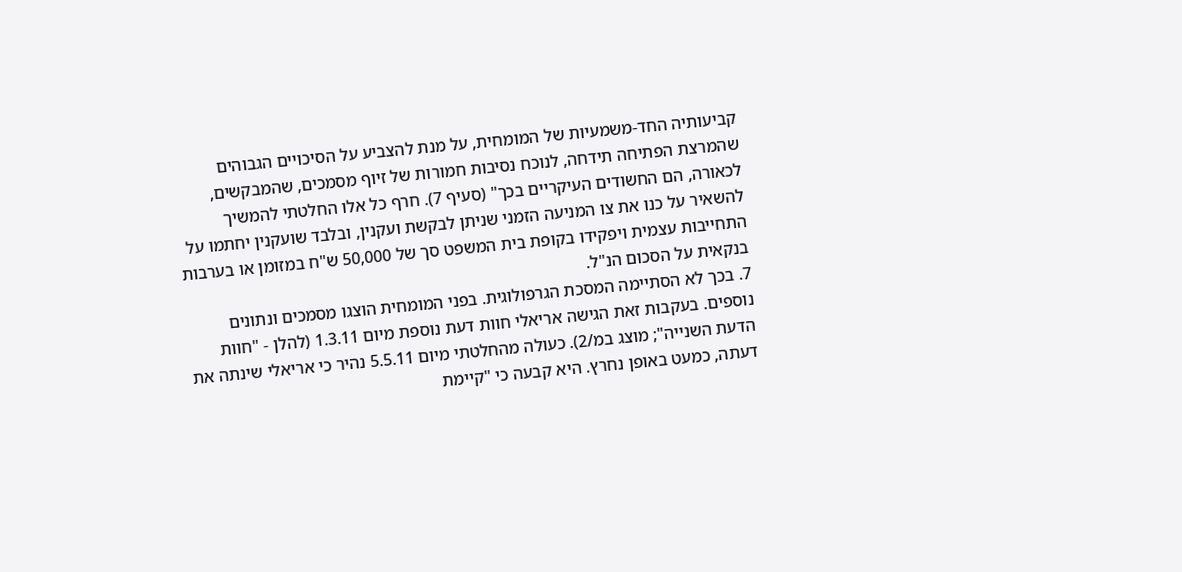קביעותיה החד-משמעיות של המומחית, על מנת להצביע על הסיכויים הגבוהים שהמרצת הפתיחה תידחה, לנוכח נסיבות חמורות של זיוף מסמכים, שהמבקשים, לכאורה, הם החשודים העיקריים בכך" (סעיף 7). חרף כל אלו החלטתי להמשיך להשאיר על כנו את צו המניעה הזמני שניתן לבקשת ועקנין, ובלבד שועקנין יחתמו על התחייבות עצמית ויפקידו בקופת בית המשפט סך של 50,000 ש"ח במזומן או בערבות בנקאית על הסכום הנ"ל.
7. בכך לא הסתיימה המסכת הגרפולוגית. בפני המומחית הוצגו מסמכים ונתונים נוספים. בעקבות זאת הגישה אריאלי חוות דעת נוספת מיום 1.3.11 (להלן - "חוות הדעת השנייה"; מוצג במ/2). כעולה מהחלטתי מיום 5.5.11 נהיר כי אריאלי שינתה את דעתה, כמעט באופן נחרץ. היא קבעה כי "קיימת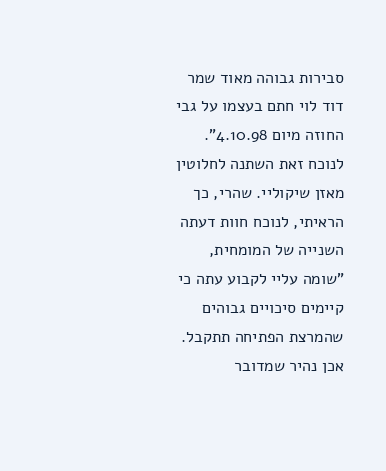סבירות גבוהה מאוד שמר דוד לוי חתם בעצמו על גבי החוזה מיום 4.10.98".
לנוכח זאת השתנה לחלוטין מאזן שיקוליי. שהרי, כך הראיתי, לנוכח חוות דעתה השנייה של המומחית, "שומה עליי לקבוע עתה כי קיימים סיכויים גבוהים שהמרצת הפתיחה תתקבל. אכן נהיר שמדובר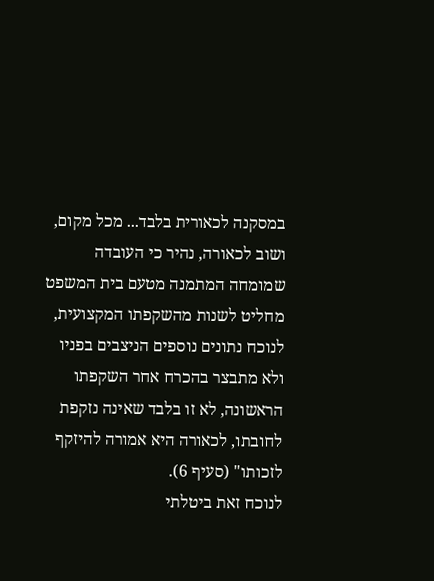במסקנה לכאורית בלבד... מכל מקום, ושוב לכאורה, נהיר כי העובדה שמומחה המתמנה מטעם בית המשפט מחליט לשנות מהשקפתו המקצועית, לנוכח נתונים נוספים הניצבים בפניו ולא מתבצר בהכרח אחר השקפתו הראשונה, לא זו בלבד שאינה נזקפת לחובתו, לכאורה היא אמורה להיזקף לזכותו" (סעיף 6).
לנוכח זאת ביטלתי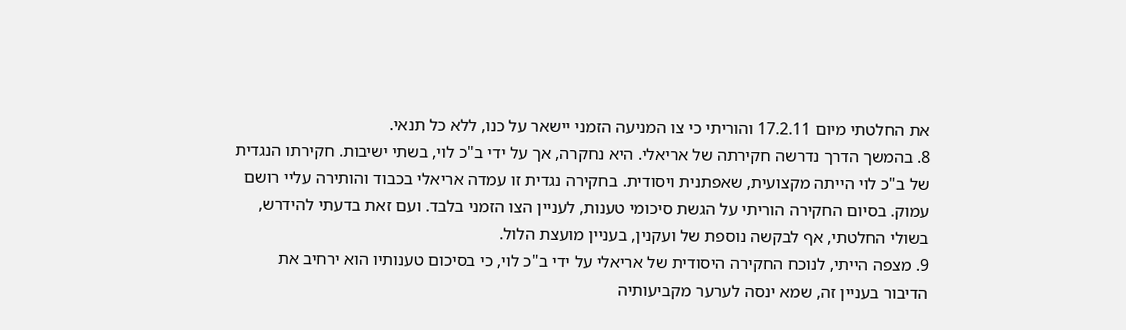את החלטתי מיום 17.2.11 והוריתי כי צו המניעה הזמני יישאר על כנו, ללא כל תנאי.
8. בהמשך הדרך נדרשה חקירתה של אריאלי. היא נחקרה, אך על ידי ב"כ לוי, בשתי ישיבות. חקירתו הנגדית של ב"כ לוי הייתה מקצועית, שאפתנית ויסודית. בחקירה נגדית זו עמדה אריאלי בכבוד והותירה עליי רושם עמוק. בסיום החקירה הוריתי על הגשת סיכומי טענות, לעניין הצו הזמני בלבד. ועם זאת בדעתי להידרש, בשולי החלטתי, אף לבקשה נוספת של ועקנין, בעניין מועצת הלול.
9. מצפה הייתי, לנוכח החקירה היסודית של אריאלי על ידי ב"כ לוי, כי בסיכום טענותיו הוא ירחיב את הדיבור בעניין זה, שמא ינסה לערער מקביעותיה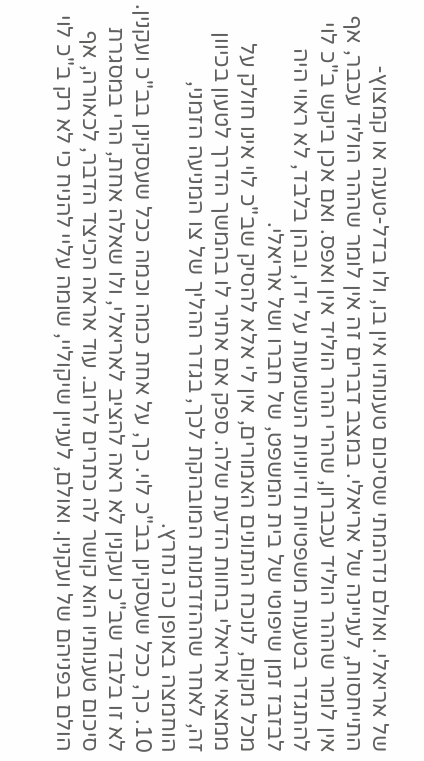של אריאלי. ואולם נדהמתי שסיכום טענותיו אין בו, ולו בדל-טענה או קמצוץ-התייחסות, לעניינה של אריאלי. במצב דברים זה אין לומר שההר הוליד עכבר, אף אין לומר שההר הוליד עכברון, שהרי ההר הוליד אין ואפס. ואם אכן ביקש ב"כ לוי להתגדר בטענות משפטיות ודיוניות הנשמעות על ידו, ובהן בלבד, לא ראוי היה לבזבז זמן שיפוטי של בית המשפט, של חברו ושל אריאלי.
מכל מקום, לנוכח הנתונים האמורים, אין לי אלא להסיק שב"כ לוי אינו חולק על ממצאי אריאלי בחוות הדעת שלה. ספק אם אתיר לו בהמשך הדרך לטעון בכיוון זה, לאחר שההזדמנות המובהקת לכך, בגדר ההליך של צו המניעה הזמני, הוחמצה באופן כה נחרץ.
10. כך, ככל שעסקינן בב"כ לוי. כך, על אחת כמה וכמה ככל שעסקינן בב"כ ועקנין. לא זו בלבד שב"כ ועקנין לא ראה להציב לאריאלי, ולו שאלה אחת, הרי במסגרת סיכום טענותיו הוא קושר לה כתרים לרוב. עוד אראה הכיצד הדבר, לכאורה, אף הולם בפניהם של ועקנין. ואולם, לעניין שיקוליי, שומה עליי להניח כי לא רק ב"כ לוי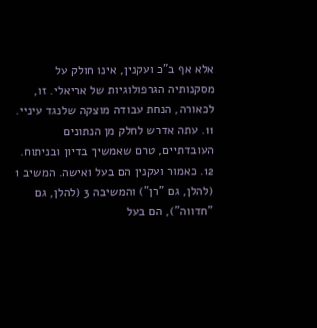אלא אף ב"כ ועקנין, אינו חולק על מסקנותיה הגרפולוגיות של אריאלי. זו, לכאורה, הנחת עבודה מוצקה שלנגד עיניי.
11. עתה אדרש לחלק מן הנתונים העובדתיים, טרם שאמשיך בדיון ובניתוח.
12. כאמור ועקנין הם בעל ואישה. המשיב 1 (להלן, גם "רן") והמשיבה 3 (להלן, גם "חדווה"), הם בעל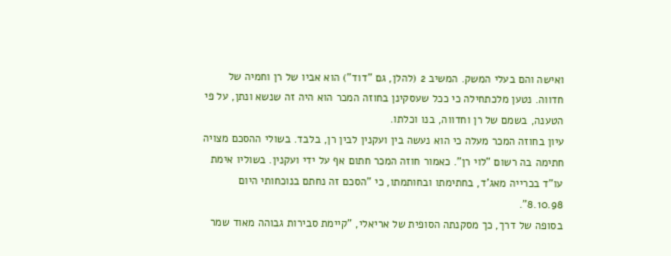ואישה והם בעלי המשק. המשיב 2 (להלן, גם "דוד") הוא אביו של רן וחמיה של חדווה. נטען מלכתחילה כי ככל שעסקינן בחוזה המכר הוא היה זה שנשא ונתן, על פי הטענה, בשמם של רן וחדווה, בנו וכלתו.
עיון בחוזה המכר מעלה כי הוא נעשה בין ועקנין לבין רן, בלבד. בשולי ההסכם מצויה חתימה בה רשום "לוי רן". כאמור חוזה המכר חתום אף על ידי ועקנין. בשוליו אימת עו"ד בכרייה מאג'ד, בחתימתו ובחותמתו, כי "הסכם זה נחתם בנוכחותי היום 8.10.98".
בסופה של דרך, כך מסקנתה הסופית של אריאלי, "קיימת סבירות גבוהה מאוד שמר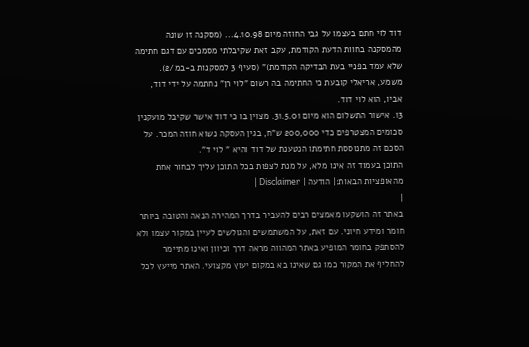דוד לוי חתם בעצמו על גבי החוזה מיום 4.10.98... (מסקנה זו שונה מהמסקנה בחוות הדעת הקודמת, עקב זאת שקיבלתי מסמכים עם דגם חתימה שלא עמד בפניי בעת הבדיקה הקודמת)" (סעיף 3 למסקנות ב-במ/2).
משמע, אריאלי קובעת כי החתימה בה רשום "לוי רן" נחתמה על ידי דוד, אביו, הוא לוי דוד.
13. אישור התשלום הוא מיום 31.5.01. מצוין בו כי דוד אישר שקיבל מועקנין סכומים המצטרפים כדי 200,000 ש"ח, בגין העסקה נשוא חוזה המכר. על הסכם זה מתנוססת חתימתו הנטענת של דוד והיא " לוי ד".
התוכן בעמוד זה אינו מלא, על מנת לצפות בכל התוכן עליך לבחור אחת מהאופציות הבאות:| הודעה | Disclaimer |
|
באתר זה הושקעו מאמצים רבים להעביר בדרך המהירה הנאה והטובה ביותר חומר ומידע חיוני. עם זאת, על המשתמשים והגולשים לעיין במקור עצמו ולא להסתפק בחומר המופיע באתר המהווה מראה דרך וכיוון ואינו מתיימר להחליף את המקור כמו גם שאינו בא במקום יעוץ מקצועי. האתר מייעץ לכל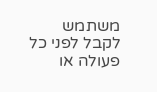משתמש לקבל לפני כל פעולה או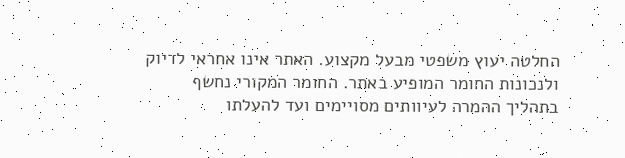החלטה יעוץ משפטי מבעל מקצוע. האתר אינו אחראי לדיוק ולנכונות החומר המופיע באתר. החומר המקורי נחשף בתהליך ההמרה לעיוותים מסויימים ועד להעלתו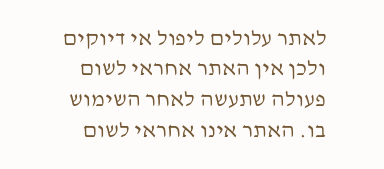לאתר עלולים ליפול אי דיוקים ולכן אין האתר אחראי לשום פעולה שתעשה לאחר השימוש בו. האתר אינו אחראי לשום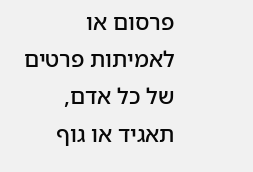פרסום או לאמיתות פרטים של כל אדם, תאגיד או גוף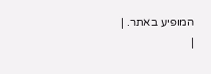המופיע באתר. |
|